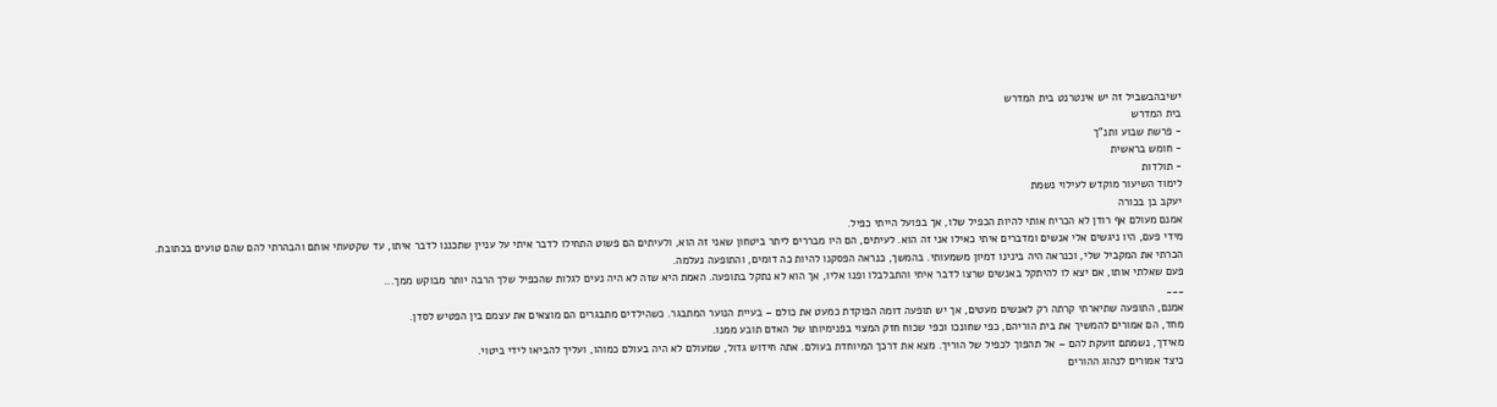ישיבהבשביל זה יש אינטרנט בית המדרש
בית המדרש
- פרשת שבוע ותנ"ך
- חומש בראשית
- תולדות
לימוד השיעור מוקדש לעילוי נשמת
יעקב בן בכורה
אמנם מעולם אף רודן לא הכריח אותי להיות הכפיל שלו, אך בפועל הייתי כפיל.
מידי פעם, היו ניגשים אלי אנשים ומדברים איתי כאילו אני זה הוא. לעיתים, הם היו מבררים ליתר ביטחון שאני זה הוא, ולעיתים הם פשוט התחילו לדבר איתי על עניין שתכננו לדבר איתו, עד שקטעתי אותם והבהרתי להם שהם טועים בכתובת.
הכרתי את המקביל שלי, וכנראה היה בינינו דמיון משמעותי. בהמשך, כנראה הפסקנו להיות כה דומים, והתופעה נעלמה.
פעם שאלתי אותו, אם יצא לו להיתקל באנשים שרצו לדבר איתי והתבלבלו ופנו אליו, אך הוא לא נתקל בתופעה. האמת היא שזה לא היה נעים לגלות שהכפיל שלך הרבה יותר מבוקש ממך...
___
אמנם, התופעה שתיארתי קרתה רק לאנשים מעטים, אך יש תופעה דומה הפוקדת כמעט את כולם – בעיית הנוער המתבגר. כשהילדים מתבגרים הם מוצאים את עצמם בין הפטיש לסדן.
מחד, הם אמורים להמשיך את בית הוריהם, כפי שחונכו וכפי שכוח חזק המצוי בפנימיותו של האדם תובע ממנו.
מאידך, נשמתם זועקת להם – אל תהפוך לכפיל של הוריך. מצא את דרכך המיוחדת בעולם. אתה חידוש גדול, שמעולם לא היה בעולם כמוהו, ועליך להביאו לידי ביטוי.
כיצד אמורים לנהוג ההורים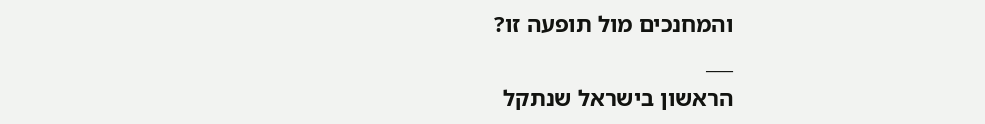והמחנכים מול תופעה זו?
___
הראשון בישראל שנתקל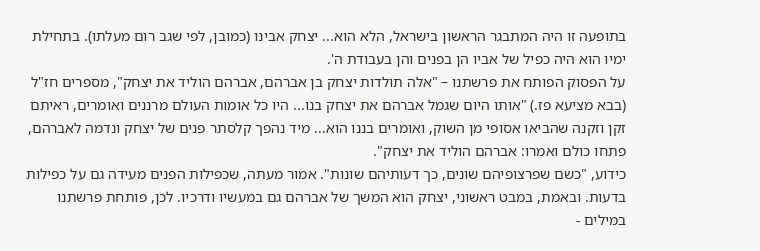בתופעה זו היה המתבגר הראשון בישראל, הלא הוא... יצחק אבינו (כמובן, לפי שגב רום מעלתו). בתחילת ימיו הוא היה כפיל של אביו הן בפנים והן בעבודת ה'.
על הפסוק הפותח את פרשתנו – "אלה תולדות יצחק בן אברהם, אברהם הוליד את יצחק", מספרים חז"ל (בבא מציעא פז.) "אותו היום שגמל אברהם את יצחק בנו... היו כל אומות העולם מרננים ואומרים, ראיתם זקן וזקנה שהביאו אסופי מן השוק, ואומרים בננו הוא... מיד נהפך קלסתר פנים של יצחק ונדמה לאברהם, פתחו כולם ואמרו: אברהם הוליד את יצחק".
כידוע, "כשם שפרצופיהם שונים, כך דעותיהם שונות". אמור מעתה, שכפילות הפנים מעידה גם על כפילות בדעות. ובאמת, במבט ראשוני, יצחק הוא המשך של אברהם גם במעשיו ודרכיו. לכן, פותחת פרשתנו במילים -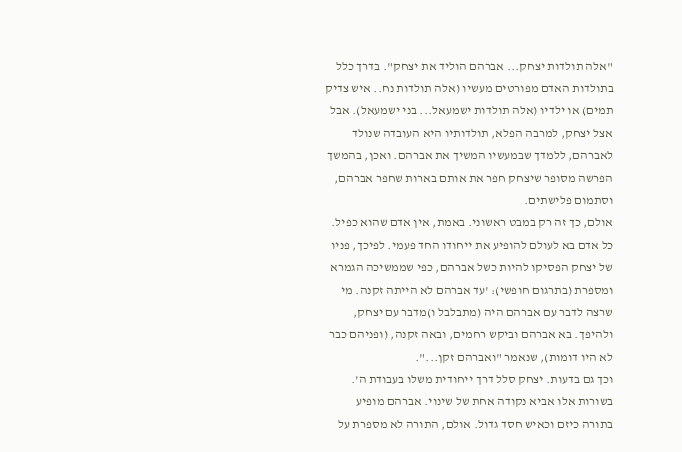"אלה תולדות יצחק... אברהם הוליד את יצחק". בדרך כלל בתולדות האדם מפורטים מעשיו (אלה תולדות נח.. איש צדיק תמים) או ילדיו (אלה תולדות ישמעאל... בני ישמעאל). אבל אצל יצחק, למרבה הפלא, תולדותיו היא העובדה שנולד לאברהם, ללמדך שבמעשיו המשיך את אברהם. ואכן, בהמשך הפרשה מסופר שיצחק חפר את אותם בארות שחפר אברהם, וסתמום פלישתים.
אולם, כך זה רק במבט ראשוני. באמת, אין אדם שהוא כפיל. כל אדם בא לעולם להופיע את ייחודו החד פעמי. לפיכך, פניו של יצחק הפסיקו להיות כשל אברהם, כפי שממשיכה הגמרא ומספרת (בתרגום חופשי): 'עד אברהם לא הייתה זקנה. מי שרצה לדבר עם אברהם היה (מתבלבל ו)מדבר עם יצחק, ולהיפך. בא אברהם וביקש רחמים, ובאה זקנה, (ופניהם כבר לא היו דומות), שנאמר "ואברהם זקן...".
וכך גם בדעות. יצחק סלל דרך ייחודית משלו בעבודת ה'. בשורות אלו אביא נקודה אחת של שינוי. אברהם מופיע בתורה כיזם וכאיש חסד גדול. אולם, התורה לא מספרת על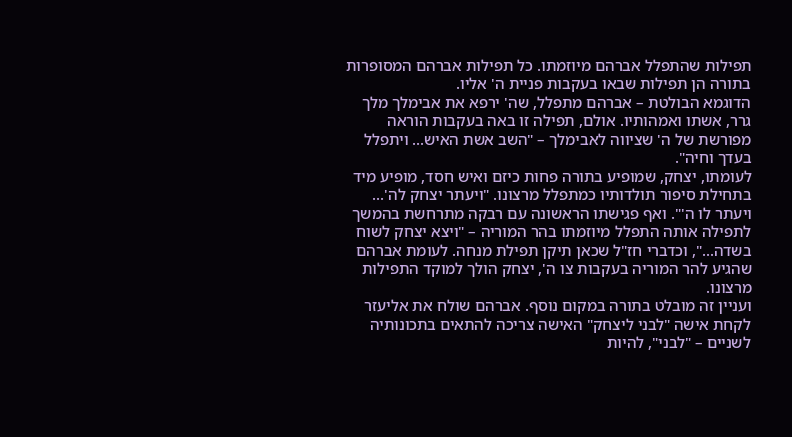תפילות שהתפלל אברהם מיוזמתו. כל תפילות אברהם המסופרות בתורה הן תפילות שבאו בעקבות פניית ה' אליו.
הדוגמא הבולטת – אברהם מתפלל, שה' ירפא את אבימלך מלך גרר, אשתו ואמהותיו. אולם, תפילה זו באה בעקבות הוראה מפורשת של ה' שציווה לאבימלך – "השב אשת האיש... ויתפלל בעדך וחיה".
לעומתו, יצחק, שמופיע בתורה פחות כיזם ואיש חסד, מופיע מיד בתחילת סיפור תולדותיו כמתפלל מרצונו. "ויעתר יצחק לה'... ויעתר לו ה'". ואף פגישתו הראשונה עם רבקה מתרחשת בהמשך לתפילה אותה התפלל מיוזמתו בהר המוריה – "ויצא יצחק לשוח בשדה...", וכדברי חז"ל שכאן תיקן תפילת מנחה. לעומת אברהם שהגיע להר המוריה בעקבות צו ה', יצחק הולך למוקד התפילות מרצונו.
ועניין זה מובלט בתורה במקום נוסף. אברהם שולח את אליעזר לקחת אישה "לבני ליצחק" האישה צריכה להתאים בתכונותיה לשניים – "לבני", להיות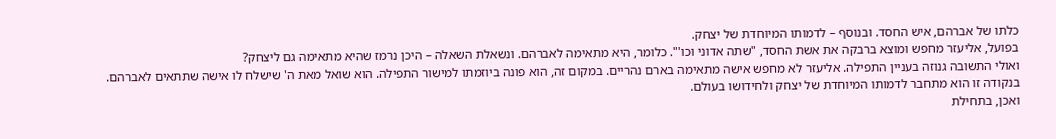כלתו של אברהם, איש החסד. ובנוסף – לדמותו המיוחדת של יצחק.
בפועל, אליעזר מחפש ומוצא ברבקה את אשת החסד, "שתה אדוני וכו'". כלומר, היא מתאימה לאברהם. ונשאלת השאלה – היכן נרמז שהיא מתאימה גם ליצחק?
ואולי התשובה גנוזה בעניין התפילה. אליעזר לא מחפש אישה מתאימה בארם נהריים. במקום זה, הוא פונה ביוזמתו למישור התפילה. הוא שואל מאת ה' שישלח לו אישה שתתאים לאברהם. בנקודה זו הוא מתחבר לדמותו המיוחדת של יצחק ולחידושו בעולם.
ואכן, בתחילת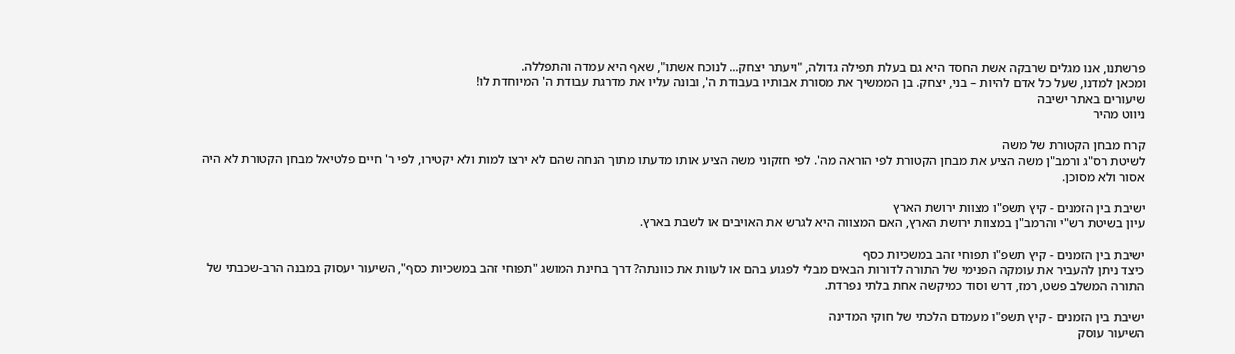פרשתנו, אנו מגלים שרבקה אשת החסד היא גם בעלת תפילה גדולה, "ויעתר יצחק... לנוכח אשתו", שאף היא עמדה והתפללה.
ומכאן למדנו, שעל כל אדם להיות – בני, יצחק. בן הממשיך את מסורת אבותיו בעבודת ה', ובונה עליו את מדרגת עבודת ה' המיוחדת לו!
שיעורים באתר ישיבה
ניווט מהיר

קרח מבחן הקטורת של משה
לשיטת רס"ג ורמב"ן משה הציע את מבחן הקטורת לפי הוראה מה'. לפי חזקוני משה הציע אותו מדעתו מתוך הנחה שהם לא ירצו למות ולא יקטירו, לפי ר' חיים פלטיאל מבחן הקטורת לא היה אסור ולא מסוכן.

ישיבת בין הזמנים - קיץ תשפ"ו מצוות ירושת הארץ
עיון בשיטת רש"י והרמב"ן במצוות ירושת הארץ, האם המצווה היא לגרש את האויבים או לשבת בארץ.

ישיבת בין הזמנים - קיץ תשפ"ו תפוחי זהב במשכיות כסף
כיצד ניתן להעביר את עומקה הפנימי של התורה לדורות הבאים מבלי לפגוע בהם או לעוות את כוונתה? דרך בחינת המושג "תפוחי זהב במשכיות כסף", השיעור יעסוק במבנה הרב-שכבתי של התורה המשלב פשט, רמז, דרש וסוד כמיקשה אחת בלתי נפרדת.

ישיבת בין הזמנים - קיץ תשפ"ו מעמדם הלכתי של חוקי המדינה
השיעור עוסק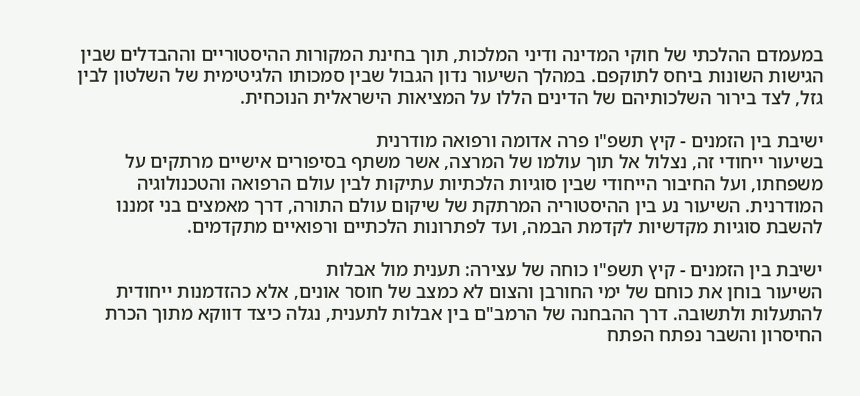במעמדם ההלכתי של חוקי המדינה ודיני המלכות, תוך בחינת המקורות ההיסטוריים וההבדלים שבין הגישות השונות ביחס לתוקפם. במהלך השיעור נדון הגבול שבין סמכותו הלגיטימית של השלטון לבין גזל, לצד בירור השלכותיהם של הדינים הללו על המציאות הישראלית הנוכחית.

ישיבת בין הזמנים - קיץ תשפ"ו פרה אדומה ורפואה מודרנית
בשיעור ייחודי זה, נצלול אל תוך עולמו של המרצה, אשר משתף בסיפורים אישיים מרתקים על משפחתו, ועל החיבור הייחודי שבין סוגיות הלכתיות עתיקות לבין עולם הרפואה והטכנולוגיה המודרנית. השיעור נע בין ההיסטוריה המרתקת של שיקום עולם התורה, דרך מאמצים בני זמננו להשבת סוגיות מקדשיות לקדמת הבמה, ועד לפתרונות הלכתיים ורפואיים מתקדמים.

ישיבת בין הזמנים - קיץ תשפ"ו כוחה של עצירה: תענית מול אבלות
השיעור בוחן את כוחם של ימי החורבן והצום לא כמצב של חוסר אונים, אלא כהזדמנות ייחודית להתעלות ולתשובה. דרך ההבחנה של הרמב"ם בין אבלות לתענית, נגלה כיצד דווקא מתוך הכרת החיסרון והשבר נפתח הפתח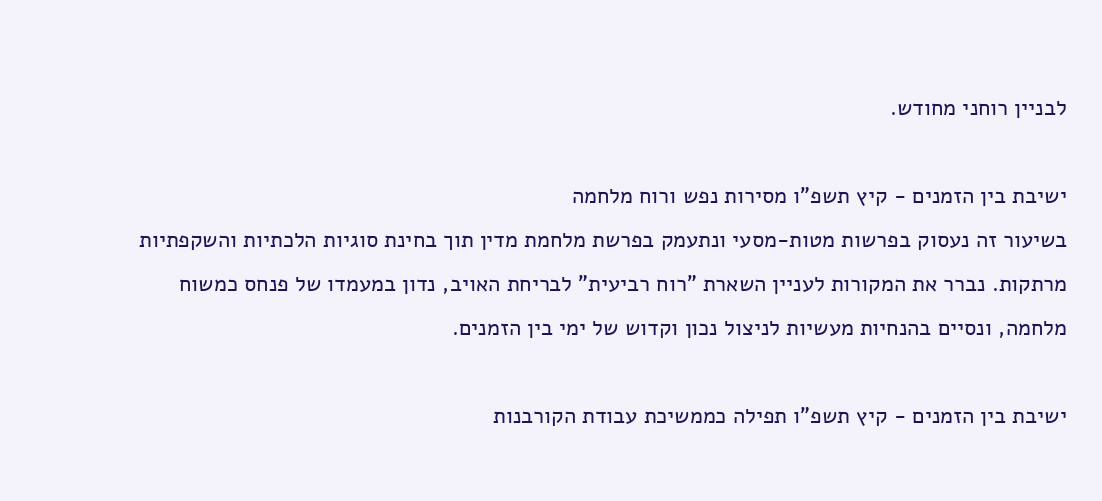לבניין רוחני מחודש.

ישיבת בין הזמנים - קיץ תשפ"ו מסירות נפש ורוח מלחמה
בשיעור זה נעסוק בפרשות מטות-מסעי ונתעמק בפרשת מלחמת מדין תוך בחינת סוגיות הלכתיות והשקפתיות מרתקות. נברר את המקורות לעניין השארת "רוח רביעית" לבריחת האויב, נדון במעמדו של פנחס כמשוח מלחמה, ונסיים בהנחיות מעשיות לניצול נכון וקדוש של ימי בין הזמנים.

ישיבת בין הזמנים - קיץ תשפ"ו תפילה כממשיכת עבודת הקורבנות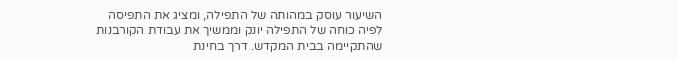השיעור עוסק במהותה של התפילה, ומציג את התפיסה לפיה כוחה של התפילה יונק וממשיך את עבודת הקורבנות שהתקיימה בבית המקדש. דרך בחינת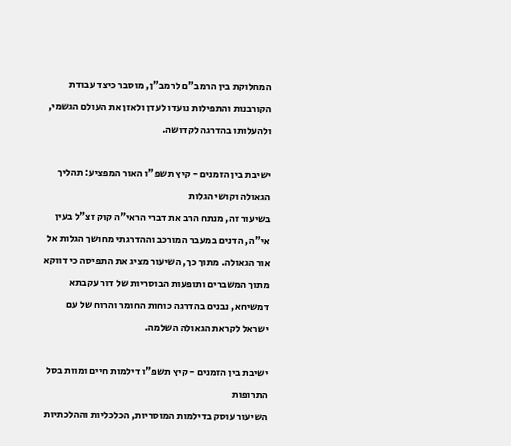המחלוקת בין הרמב"ם לרמב"ן, מוסבר כיצד עבודת הקורבנות והתפילות נועדו לעדן ולאזן את העולם הגשמי, ולהעלותו בהדרגה לקדושה.

ישיבת בין הזמנים - קיץ תשפ"ו האור המפציע: תהליך הגאולה וקושי הגלות
בשיעור זה, מנתח הרב את דברי הראי"ה קוק זצ"ל בעין אי"ה, הדנים במעבר המורכב וההדרגתי מחושך הגלות אל אור הגאולה. מתוך כך, השיעור מציג את התפיסה כי דווקא מתוך המשברים ותופעות הבוסריות של דור עקבתא דמשיחא, נבנים בהדרגה כוחות החומר והרוח של עם ישראל לקראת הגאולה השלמה.

ישיבת בין הזמנים - קיץ תשפ"ו דילמות חיים ומוות בסל התרופות
השיעור עוסק בדילמות המוסריות, הכלכליות וההלכתיות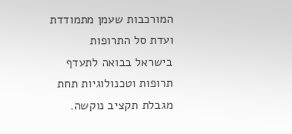המורכבות שעמן מתמודדת ועדת סל התרופות בישראל בבואה לתעדף תרופות וטכנולוגיות תחת מגבלת תקציב נוקשה.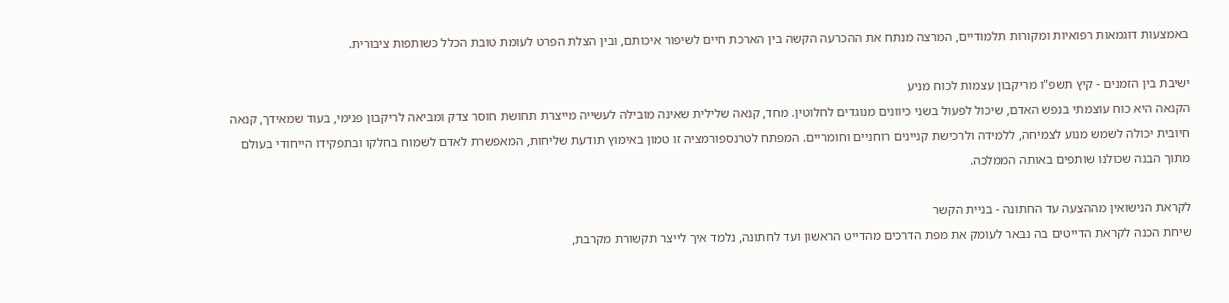באמצעות דוגמאות רפואיות ומקורות תלמודיים, המרצה מנתח את ההכרעה הקשה בין הארכת חיים לשיפור איכותם, ובין הצלת הפרט לעומת טובת הכלל כשותפות ציבורית.

ישיבת בין הזמנים - קיץ תשפ"ו מריקבון עצמות לכוח מניע
הקנאה היא כוח עוצמתי בנפש האדם, שיכול לפעול בשני כיוונים מנוגדים לחלוטין. מחד, קנאה שלילית שאינה מובילה לעשייה מייצרת תחושת חוסר צדק ומביאה לריקבון פנימי, בעוד שמאידך, קנאה חיובית יכולה לשמש מנוע לצמיחה, ללמידה ולרכישת קניינים רוחניים וחומריים. המפתח לטרנספורמציה זו טמון באימוץ תודעת שליחות, המאפשרת לאדם לשמוח בחלקו ובתפקידו הייחודי בעולם מתוך הבנה שכולנו שותפים באותה הממלכה.

לקראת הנישואין מההצעה עד החתונה - בניית הקשר
שיחת הכנה לקראת הדייטים בה נבאר לעומק את מפת הדרכים מהדייט הראשון ועד לחתונה, נלמד איך לייצר תקשורת מקרבת,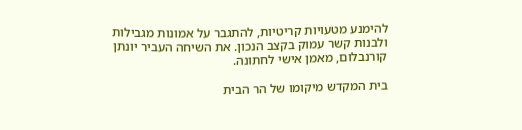להימנע מטעויות קריטיות, להתגבר על אמונות מגבילות ולבנות קשר עמוק בקצב הנכון. את השיחה העביר יונתן קורנבלום, מאמן אישי לחתונה.

בית המקדש מיקומו של הר הבית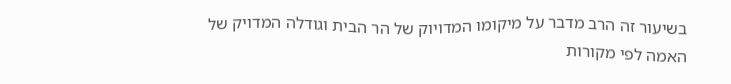בשיעור זה הרב מדבר על מיקומו המדויוק של הר הבית וגודלה המדויק של האמה לפי מקורות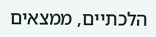הלכתיים, ממצאים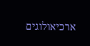ארכיאולוגים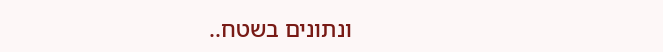ונתונים בשטח..